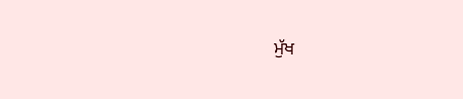ਮੁੱਖ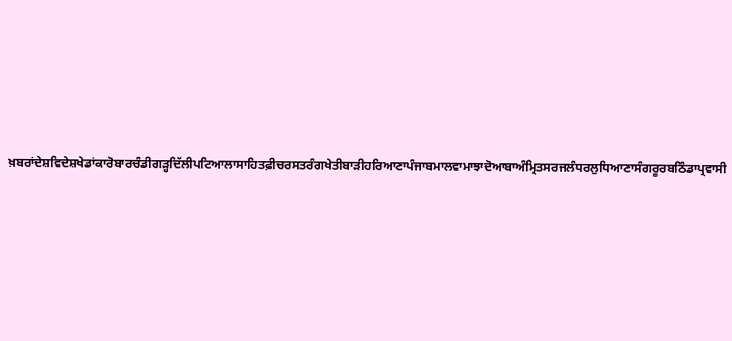ਖ਼ਬਰਾਂਦੇਸ਼ਵਿਦੇਸ਼ਖੇਡਾਂਕਾਰੋਬਾਰਚੰਡੀਗੜ੍ਹਦਿੱਲੀਪਟਿਆਲਾਸਾਹਿਤਫ਼ੀਚਰਸਤਰੰਗਖੇਤੀਬਾੜੀਹਰਿਆਣਾਪੰਜਾਬਮਾਲਵਾਮਾਝਾਦੋਆਬਾਅੰਮ੍ਰਿਤਸਰਜਲੰਧਰਲੁਧਿਆਣਾਸੰਗਰੂਰਬਠਿੰਡਾਪ੍ਰਵਾਸੀ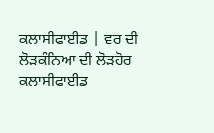ਕਲਾਸੀਫਾਈਡ | ਵਰ ਦੀ ਲੋੜਕੰਨਿਆ ਦੀ ਲੋੜਹੋਰ ਕਲਾਸੀਫਾਈਡ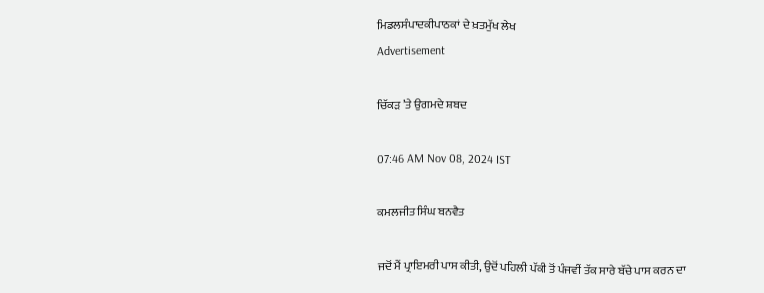ਮਿਡਲਸੰਪਾਦਕੀਪਾਠਕਾਂ ਦੇ ਖ਼ਤਮੁੱਖ ਲੇਖ
Advertisement

ਚਿੱਕੜ ’ਤੇ ਉਗਮਦੇ ਸ਼ਬਦ

07:46 AM Nov 08, 2024 IST

ਕਮਲਜੀਤ ਸਿੰਘ ਬਨਵੈਤ

ਜਦੋਂ ਮੈਂ ਪ੍ਰਾਇਮਰੀ ਪਾਸ ਕੀਤੀ, ਉਦੋਂ ਪਹਿਲੀ ਪੱਕੀ ਤੋਂ ਪੰਜਵੀਂ ਤੱਕ ਸਾਰੇ ਬੱਚੇ ਪਾਸ ਕਰਨ ਦਾ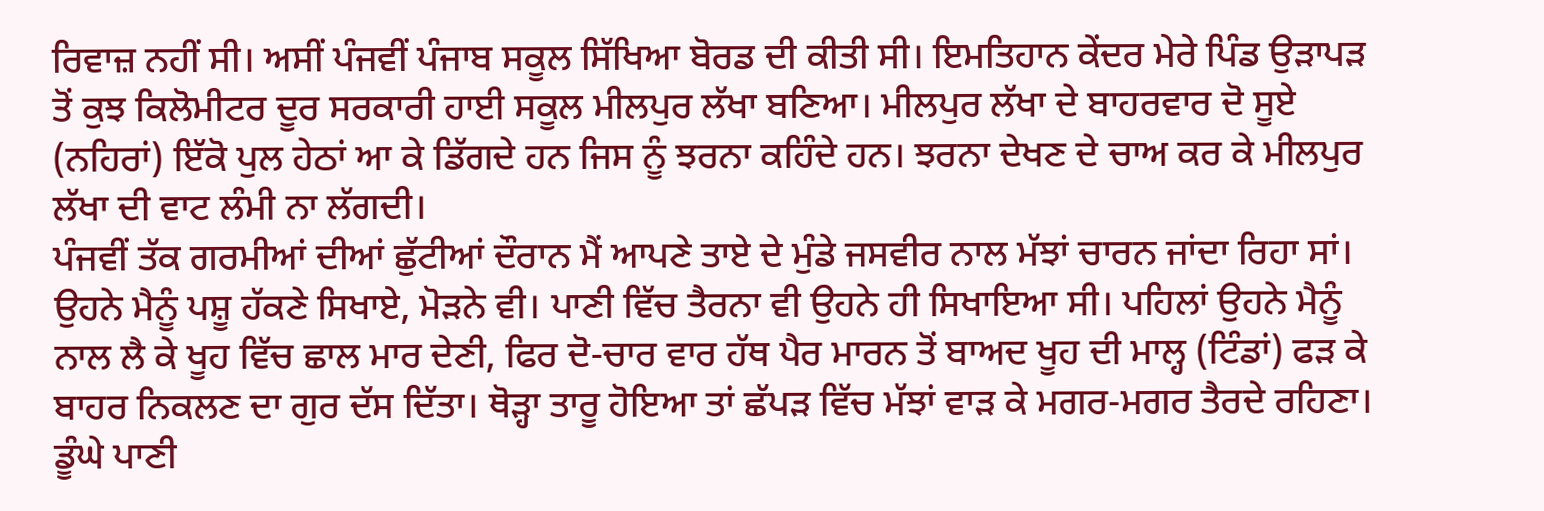ਰਿਵਾਜ਼ ਨਹੀਂ ਸੀ। ਅਸੀਂ ਪੰਜਵੀਂ ਪੰਜਾਬ ਸਕੂਲ ਸਿੱਖਿਆ ਬੋਰਡ ਦੀ ਕੀਤੀ ਸੀ। ਇਮਤਿਹਾਨ ਕੇਂਦਰ ਮੇਰੇ ਪਿੰਡ ਉੜਾਪੜ ਤੋਂ ਕੁਝ ਕਿਲੋਮੀਟਰ ਦੂਰ ਸਰਕਾਰੀ ਹਾਈ ਸਕੂਲ ਮੀਲਪੁਰ ਲੱਖਾ ਬਣਿਆ। ਮੀਲਪੁਰ ਲੱਖਾ ਦੇ ਬਾਹਰਵਾਰ ਦੋ ਸੂਏ (ਨਹਿਰਾਂ) ਇੱਕੋ ਪੁਲ ਹੇਠਾਂ ਆ ਕੇ ਡਿੱਗਦੇ ਹਨ ਜਿਸ ਨੂੰ ਝਰਨਾ ਕਹਿੰਦੇ ਹਨ। ਝਰਨਾ ਦੇਖਣ ਦੇ ਚਾਅ ਕਰ ਕੇ ਮੀਲਪੁਰ ਲੱਖਾ ਦੀ ਵਾਟ ਲੰਮੀ ਨਾ ਲੱਗਦੀ।
ਪੰਜਵੀਂ ਤੱਕ ਗਰਮੀਆਂ ਦੀਆਂ ਛੁੱਟੀਆਂ ਦੌਰਾਨ ਮੈਂ ਆਪਣੇ ਤਾਏ ਦੇ ਮੁੰਡੇ ਜਸਵੀਰ ਨਾਲ ਮੱਝਾਂ ਚਾਰਨ ਜਾਂਦਾ ਰਿਹਾ ਸਾਂ। ਉਹਨੇ ਮੈਨੂੰ ਪਸ਼ੂ ਹੱਕਣੇ ਸਿਖਾਏ, ਮੋੜਨੇ ਵੀ। ਪਾਣੀ ਵਿੱਚ ਤੈਰਨਾ ਵੀ ਉਹਨੇ ਹੀ ਸਿਖਾਇਆ ਸੀ। ਪਹਿਲਾਂ ਉਹਨੇ ਮੈਨੂੰ ਨਾਲ ਲੈ ਕੇ ਖੂਹ ਵਿੱਚ ਛਾਲ ਮਾਰ ਦੇਣੀ, ਫਿਰ ਦੋ-ਚਾਰ ਵਾਰ ਹੱਥ ਪੈਰ ਮਾਰਨ ਤੋਂ ਬਾਅਦ ਖੂਹ ਦੀ ਮਾਲ੍ਹ (ਟਿੰਡਾਂ) ਫੜ ਕੇ ਬਾਹਰ ਨਿਕਲਣ ਦਾ ਗੁਰ ਦੱਸ ਦਿੱਤਾ। ਥੋੜ੍ਹਾ ਤਾਰੂ ਹੋਇਆ ਤਾਂ ਛੱਪੜ ਵਿੱਚ ਮੱਝਾਂ ਵਾੜ ਕੇ ਮਗਰ-ਮਗਰ ਤੈਰਦੇ ਰਹਿਣਾ। ਡੂੰਘੇ ਪਾਣੀ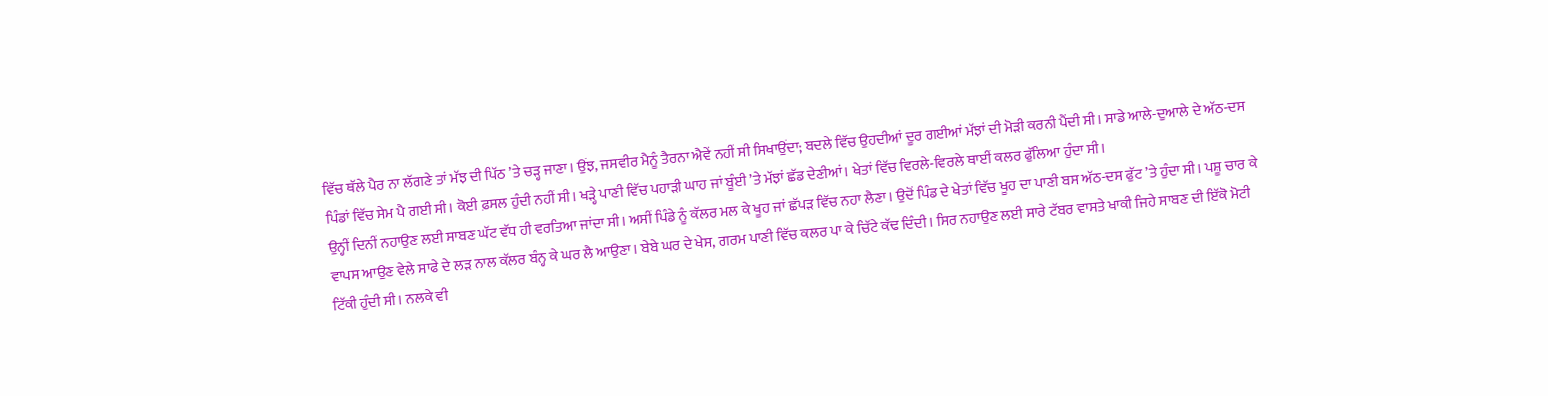ਵਿੱਚ ਥੱਲੇ ਪੈਰ ਨਾ ਲੱਗਣੇ ਤਾਂ ਮੱਝ ਦੀ ਪਿੱਠ ’ਤੇ ਚੜ੍ਹ ਜਾਣਾ। ਉਂਝ, ਜਸਵੀਰ ਮੈਨੂੰ ਤੈਰਨਾ ਐਵੇਂ ਨਹੀਂ ਸੀ ਸਿਖਾਉਂਦਾ; ਬਦਲੇ ਵਿੱਚ ਉਹਦੀਆਂ ਦੂਰ ਗਈਆਂ ਮੱਝਾਂ ਦੀ ਮੋੜੀ ਕਰਨੀ ਪੈਂਦੀ ਸੀ। ਸਾਡੇ ਆਲੇ-ਦੁਆਲੇ ਦੇ ਅੱਠ-ਦਸ ਪਿੰਡਾਂ ਵਿੱਚ ਸੇਮ ਪੈ ਗਈ ਸੀ। ਕੋਈ ਫ਼ਸਲ ਹੁੰਦੀ ਨਹੀਂ ਸੀ। ਖੜ੍ਹੇ ਪਾਣੀ ਵਿੱਚ ਪਹਾੜੀ ਘਾਹ ਜਾਂ ਬੂੰਈ ’ਤੇ ਮੱਝਾਂ ਛੱਡ ਦੇਣੀਆਂ। ਖੇਤਾਂ ਵਿੱਚ ਵਿਰਲੇ-ਵਿਰਲੇ ਥਾਈਂ ਕਲਰ ਫੁੱਲਿਆ ਹੁੰਦਾ ਸੀ।
ਉਨ੍ਹੀਂ ਦਿਨੀਂ ਨਹਾਉਣ ਲਈ ਸਾਬਣ ਘੱਟ ਵੱਧ ਹੀ ਵਰਤਿਆ ਜਾਂਦਾ ਸੀ। ਅਸੀਂ ਪਿੰਡੇ ਨੂੰ ਕੱਲਰ ਮਲ ਕੇ ਖੂਹ ਜਾਂ ਛੱਪੜ ਵਿੱਚ ਨਹਾ ਲੈਣਾ। ਉਦੋਂ ਪਿੰਡ ਦੇ ਖੇਤਾਂ ਵਿੱਚ ਖੂਹ ਦਾ ਪਾਣੀ ਬਸ ਅੱਠ-ਦਸ ਫੁੱਟ ’ਤੇ ਹੁੰਦਾ ਸੀ। ਪਸ਼ੂ ਚਾਰ ਕੇ ਵਾਪਸ ਆਉਣ ਵੇਲੇ ਸਾਫੇ ਦੇ ਲੜ ਨਾਲ ਕੱਲਰ ਬੰਨ੍ਹ ਕੇ ਘਰ ਲੈ ਆਉਣਾ। ਬੇਬੇ ਘਰ ਦੇ ਖੇਸ, ਗਰਮ ਪਾਣੀ ਵਿੱਚ ਕਲਰ ਪਾ ਕੇ ਚਿੱਟੇ ਕੱਢ ਦਿੰਦੀ। ਸਿਰ ਨਹਾਉਣ ਲਈ ਸਾਰੇ ਟੱਬਰ ਵਾਸਤੇ ਖਾਕੀ ਜਿਹੇ ਸਾਬਣ ਦੀ ਇੱਕੋ ਮੋਟੀ ਟਿੱਕੀ ਹੁੰਦੀ ਸੀ। ਨਲਕੇ ਵੀ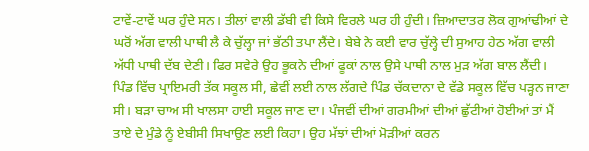ਟਾਵੇਂ-ਟਾਵੇਂ ਘਰ ਹੁੰਦੇ ਸਨ। ਤੀਲਾਂ ਵਾਲੀ ਡੱਬੀ ਵੀ ਕਿਸੇ ਵਿਰਲੇ ਘਰ ਹੀ ਹੁੰਦੀ। ਜ਼ਿਆਦਾਤਰ ਲੋਕ ਗੁਆਂਢੀਆਂ ਦੇ ਘਰੋਂ ਅੱਗ ਵਾਲੀ ਪਾਥੀ ਲੈ ਕੇ ਚੁੱਲ੍ਹਾ ਜਾਂ ਭੱਠੀ ਤਪਾ ਲੈਂਦੇ। ਬੇਬੇ ਨੇ ਕਈ ਵਾਰ ਚੁੱਲ੍ਹੇ ਦੀ ਸੁਆਹ ਹੇਠ ਅੱਗ ਵਾਲੀ ਅੱਧੀ ਪਾਥੀ ਦੱਬ ਦੇਣੀ। ਫਿਰ ਸਵੇਰੇ ਉਹ ਭੂਕਨੇ ਦੀਆਂ ਫੂਕਾਂ ਨਾਲ ਉਸੇ ਪਾਥੀ ਨਾਲ ਮੁੜ ਅੱਗ ਬਾਲ ਲੈਂਦੀ।
ਪਿੰਡ ਵਿੱਚ ਪ੍ਰਾਇਮਰੀ ਤੱਕ ਸਕੂਲ ਸੀ, ਛੇਵੀਂ ਲਈ ਨਾਲ ਲੱਗਦੇ ਪਿੰਡ ਚੱਕਦਾਨਾ ਦੇ ਵੱਡੇ ਸਕੂਲ ਵਿੱਚ ਪੜ੍ਹਨ ਜਾਣਾ ਸੀ। ਬੜਾ ਚਾਅ ਸੀ ਖਾਲਸਾ ਹਾਈ ਸਕੂਲ ਜਾਣ ਦਾ। ਪੰਜਵੀਂ ਦੀਆਂ ਗਰਮੀਆਂ ਦੀਆਂ ਛੁੱਟੀਆਂ ਹੋਈਆਂ ਤਾਂ ਮੈਂ ਤਾਏ ਦੇ ਮੁੰਡੇ ਨੂੰ ਏਬੀਸੀ ਸਿਖਾਉਣ ਲਈ ਕਿਹਾ। ਉਹ ਮੱਝਾਂ ਦੀਆਂ ਮੋੜੀਆਂ ਕਰਨ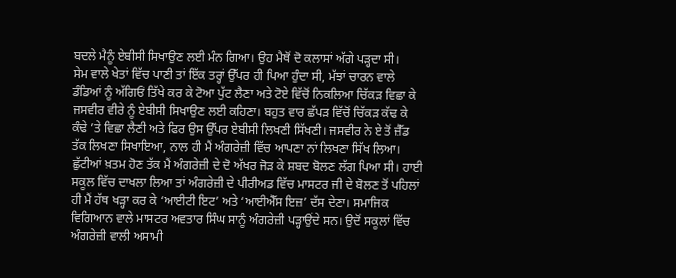ਬਦਲੇ ਮੈਨੂੰ ਏਬੀਸੀ ਸਿਖਾਉਣ ਲਈ ਮੰਨ ਗਿਆ। ਉਹ ਮੈਥੋਂ ਦੋ ਕਲਾਸਾਂ ਅੱਗੇ ਪੜ੍ਹਦਾ ਸੀ।
ਸੇਮ ਵਾਲੇ ਖੇਤਾਂ ਵਿੱਚ ਪਾਣੀ ਤਾਂ ਇੱਕ ਤਰ੍ਹਾਂ ਉੱਪਰ ਹੀ ਪਿਆ ਹੁੰਦਾ ਸੀ, ਮੱਝਾਂ ਚਾਰਨ ਵਾਲੇ ਡੰਡਿਆਂ ਨੂੰ ਅੱਗਿਓਂ ਤਿੱਖੇ ਕਰ ਕੇ ਟੋਆ ਪੁੱਟ ਲੈਣਾ ਅਤੇ ਟੋਏ ਵਿੱਚੋਂ ਨਿਕਲਿਆ ਚਿੱਕੜ ਵਿਛਾ ਕੇ ਜਸਵੀਰ ਵੀਰੇ ਨੂੰ ਏਬੀਸੀ ਸਿਖਾਉਣ ਲਈ ਕਹਿਣਾ। ਬਹੁਤ ਵਾਰ ਛੱਪੜ ਵਿੱਚੋਂ ਚਿੱਕੜ ਕੱਢ ਕੇ ਕੰਢੇ ’ਤੇ ਵਿਛਾ ਲੈਣੀ ਅਤੇ ਫਿਰ ਉਸ ਉੱਪਰ ਏਬੀਸੀ ਲਿਖਣੀ ਸਿੱਖਣੀ। ਜਸਵੀਰ ਨੇ ਏ ਤੋਂ ਜ਼ੈੱਡ ਤੱਕ ਲਿਖਣਾ ਸਿਖਾਇਆ, ਨਾਲ ਹੀ ਮੈਂ ਅੰਗਰੇਜ਼ੀ ਵਿੱਚ ਆਪਣਾ ਨਾਂ ਲਿਖਣਾ ਸਿੱਖ ਲਿਆ।
ਛੁੱਟੀਆਂ ਖ਼ਤਮ ਹੋਣ ਤੱਕ ਮੈਂ ਅੰਗਰੇਜ਼ੀ ਦੇ ਦੋ ਅੱਖਰ ਜੋੜ ਕੇ ਸ਼ਬਦ ਬੋਲਣ ਲੱਗ ਪਿਆ ਸੀ। ਹਾਈ ਸਕੂਲ ਵਿੱਚ ਦਾਖਲਾ ਲਿਆ ਤਾਂ ਅੰਗਰੇਜ਼ੀ ਦੇ ਪੀਰੀਅਡ ਵਿੱਚ ਮਾਸਟਰ ਜੀ ਦੇ ਬੋਲਣ ਤੋਂ ਪਹਿਲਾਂ ਹੀ ਮੈਂ ਹੱਥ ਖੜ੍ਹਾ ਕਰ ਕੇ ‘ਆਈਟੀ ਇਟ’ ਅਤੇ ‘ਆਈਐੱਸ ਇਜ਼’ ਦੱਸ ਦੇਣਾ। ਸਮਾਜਿਕ ਵਿਗਿਆਨ ਵਾਲੇ ਮਾਸਟਰ ਅਵਤਾਰ ਸਿੰਘ ਸਾਨੂੰ ਅੰਗਰੇਜ਼ੀ ਪੜ੍ਹਾਉਂਦੇ ਸਨ। ਉਦੋਂ ਸਕੂਲਾਂ ਵਿੱਚ ਅੰਗਰੇਜ਼ੀ ਵਾਲੀ ਅਸਾਮੀ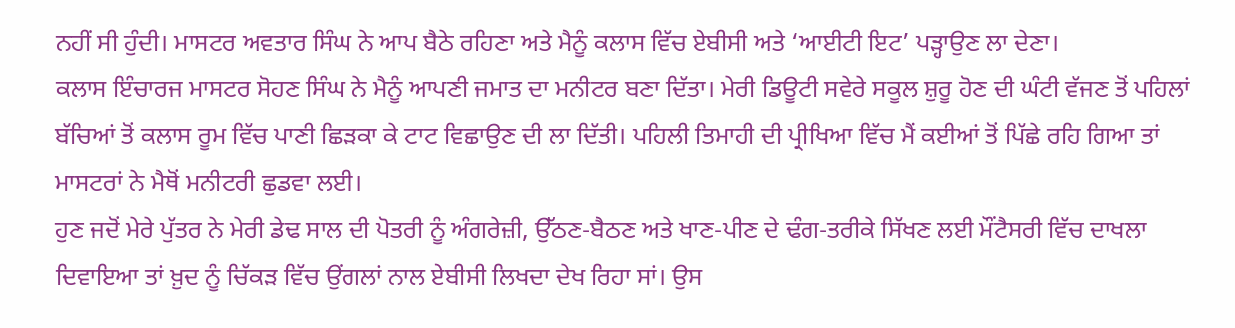ਨਹੀਂ ਸੀ ਹੁੰਦੀ। ਮਾਸਟਰ ਅਵਤਾਰ ਸਿੰਘ ਨੇ ਆਪ ਬੈਠੇ ਰਹਿਣਾ ਅਤੇ ਮੈਨੂੰ ਕਲਾਸ ਵਿੱਚ ਏਬੀਸੀ ਅਤੇ ‘ਆਈਟੀ ਇਟ’ ਪੜ੍ਹਾਉਣ ਲਾ ਦੇਣਾ।
ਕਲਾਸ ਇੰਚਾਰਜ ਮਾਸਟਰ ਸੋਹਣ ਸਿੰਘ ਨੇ ਮੈਨੂੰ ਆਪਣੀ ਜਮਾਤ ਦਾ ਮਨੀਟਰ ਬਣਾ ਦਿੱਤਾ। ਮੇਰੀ ਡਿਊਟੀ ਸਵੇਰੇ ਸਕੂਲ ਸ਼ੁਰੂ ਹੋਣ ਦੀ ਘੰਟੀ ਵੱਜਣ ਤੋਂ ਪਹਿਲਾਂ ਬੱਚਿਆਂ ਤੋਂ ਕਲਾਸ ਰੂਮ ਵਿੱਚ ਪਾਣੀ ਛਿੜਕਾ ਕੇ ਟਾਟ ਵਿਛਾਉਣ ਦੀ ਲਾ ਦਿੱਤੀ। ਪਹਿਲੀ ਤਿਮਾਹੀ ਦੀ ਪ੍ਰੀਖਿਆ ਵਿੱਚ ਮੈਂ ਕਈਆਂ ਤੋਂ ਪਿੱਛੇ ਰਹਿ ਗਿਆ ਤਾਂ ਮਾਸਟਰਾਂ ਨੇ ਮੈਥੋਂ ਮਨੀਟਰੀ ਛੁਡਵਾ ਲਈ।
ਹੁਣ ਜਦੋਂ ਮੇਰੇ ਪੁੱਤਰ ਨੇ ਮੇਰੀ ਡੇਢ ਸਾਲ ਦੀ ਪੋਤਰੀ ਨੂੰ ਅੰਗਰੇਜ਼ੀ, ਉੱਠਣ-ਬੈਠਣ ਅਤੇ ਖਾਣ-ਪੀਣ ਦੇ ਢੰਗ-ਤਰੀਕੇ ਸਿੱਖਣ ਲਈ ਮੌਂਟੈਸਰੀ ਵਿੱਚ ਦਾਖਲਾ ਦਿਵਾਇਆ ਤਾਂ ਖ਼ੁਦ ਨੂੰ ਚਿੱਕੜ ਵਿੱਚ ਉਂਗਲਾਂ ਨਾਲ ਏਬੀਸੀ ਲਿਖਦਾ ਦੇਖ ਰਿਹਾ ਸਾਂ। ਉਸ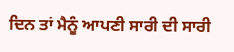ਦਿਨ ਤਾਂ ਮੈਨੂੰ ਆਪਣੀ ਸਾਰੀ ਦੀ ਸਾਰੀ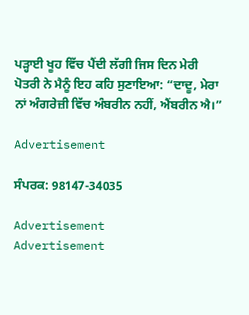ਪੜ੍ਹਾਈ ਖੂਹ ਵਿੱਚ ਪੈਂਦੀ ਲੱਗੀ ਜਿਸ ਦਿਨ ਮੇਰੀ ਪੋਤਰੀ ਨੇ ਮੈਨੂੰ ਇਹ ਕਹਿ ਸੁਣਾਇਆ: “ਦਾਦੂ, ਮੇਰਾ ਨਾਂ ਅੰਗਰੇਜ਼ੀ ਵਿੱਚ ਅੰਬਰੀਨ ਨਹੀਂ, ਐਂਬਰੀਨ ਐ।”

Advertisement

ਸੰਪਰਕ: 98147-34035

Advertisement
Advertisement